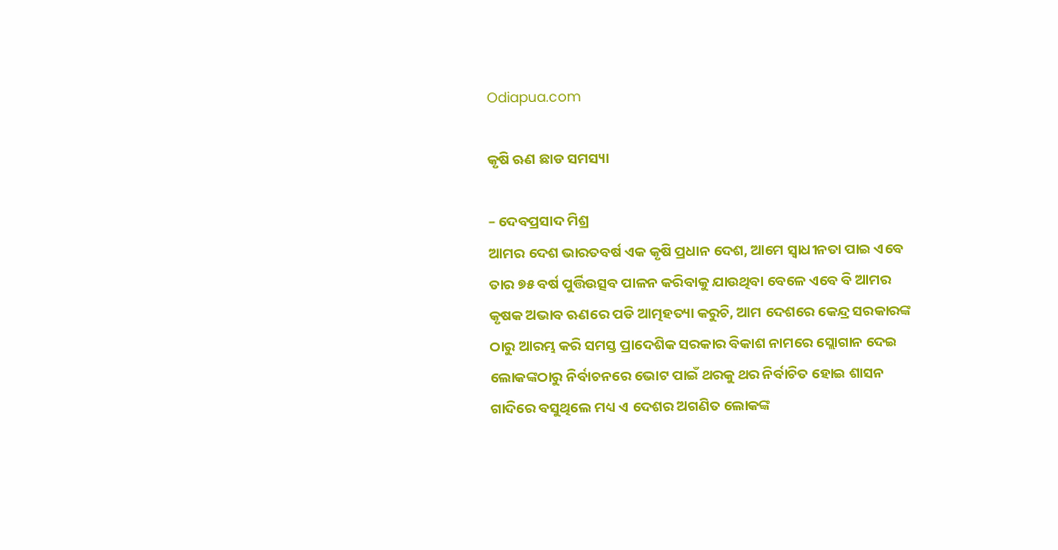Odiapua.com

କୃଷି ଋଣ ଛାଡ ସମସ୍ୟା

– ଦେବପ୍ରସାଦ ମିଶ୍ର
ଆମର ଦେଶ ଭାରତବର୍ଷ ଏକ କୃଷି ପ୍ରଧାନ ଦେଶ, ଆମେ ସ୍ୱାଧୀନତା ପାଇ ଏବେ ତାର ୭୫ ବର୍ଷ ପୁର୍ତ୍ତିଉତ୍ସବ ପାଳନ କରିବାକୁ ଯାଉଥିବା ବେଳେ ଏବେ ବି ଆମର କୃଷକ ଅଭାବ ଋଣରେ ପଡି ଆତ୍ମହତ୍ୟା କରୁଚି, ଆମ ଦେଶରେ କେନ୍ଦ୍ର ସରକାରଙ୍କ ଠାରୁ ଆରମ୍ଭ କରି ସମସ୍ତ ପ୍ରାଦେଶିକ ସରକାର ବିକାଶ ନାମରେ ସ୍ଲୋଗାନ ଦେଇ ଲୋକଙ୍କଠାରୁ ନିର୍ବାଚନରେ ଭୋଟ ପାଇଁ ଥରକୁ ଥର ନିର୍ବାଚିତ ହୋଇ ଶାସନ ଗାଦିରେ ବସୁଥିଲେ ମଧ୍ୟ ଏ ଦେଶର ଅଗଣିତ ଲୋକଙ୍କ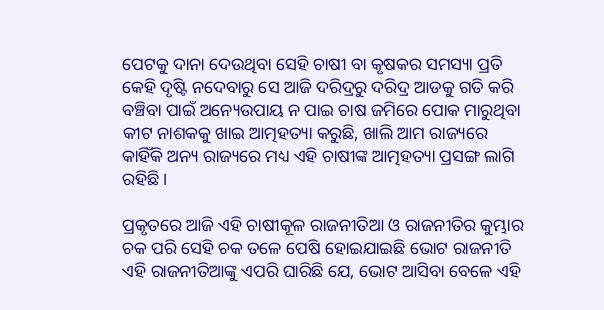ପେଟକୁ ଦାନା ଦେଉଥିବା ସେହି ଚାଷୀ ବା କୃଷକର ସମସ୍ୟା ପ୍ରତି କେହି ଦୃଷ୍ଟି ନଦେବାରୁ ସେ ଆଜି ଦରିଦ୍ରରୁ ଦରିଦ୍ର ଆଡକୁ ଗତି କରି ବଞ୍ଚିବା ପାଇଁ ଅନ୍ୟେଉପାୟ ନ ପାଇ ଚାଷ ଜମିରେ ପୋକ ମାରୁଥିବା କୀଟ ନାଶକକୁ ଖାଇ ଆତ୍ମହତ୍ୟା କରୁଛି, ଖାଲି ଆମ ରାଜ୍ୟରେ କାହିଁକି ଅନ୍ୟ ରାଜ୍ୟରେ ମଧ୍ୟ ଏହି ଚାଷୀଙ୍କ ଆତ୍ମହତ୍ୟା ପ୍ରସଙ୍ଗ ଲାଗି ରହିଛି।

ପ୍ରକୃତରେ ଆଜି ଏହି ଚାଷୀକୂଳ ରାଜନୀତିଆ ଓ ରାଜନୀତିର କୁମ୍ଭାର ଚକ ପରି ସେହି ଚକ ତଳେ ପେଷି ହୋଇଯାଇଛି ଭୋଟ ରାଜନୀତି ଏହି ରାଜନୀତିଆଙ୍କୁ ଏପରି ଘାରିଛି ଯେ, ଭୋଟ ଆସିବା ବେଳେ ଏହି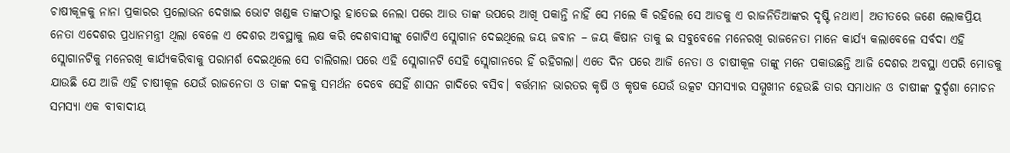ଚାଷୀକୂଳକୁ ନାନା ପ୍ରକାରର ପ୍ରଲୋଭନ ଦେଖାଇ ଭୋଟ ଖଣ୍ଡକ ତାଙ୍କଠାରୁ ହାତେଇ ନେଲା ପରେ ଆଉ ତାଙ୍କ ଉପରେ ଆଖି ପକାନ୍ତି ନାହିଁ ସେ ମଲେ କି ରହିଲେ ସେ ଆଡକୁ ଏ ରାଜନିତିଆଙ୍କର ଦୃଷ୍ଟି ନଥାଏ। ଅତୀତରେ ଜଣେ ଲୋକପ୍ରିୟ ନେତା ଏଦେଶର ପ୍ରଧାନମନ୍ତ୍ରୀ ଥିଲା ବେଳେ ଏ ଦେଶର ଅବସ୍ଥାକୁ ଲକ୍ଷ କରି ଦେଶବାସୀଙ୍କୁ ଗୋଟିଏ ସ୍ଲୋଗାନ ଦେଇଥିଲେ ଜୟ ଜବାନ – ଜୟ କିଷାନ ତାକୁ ଇ ସବୁବେଳେ ମନେରଖି ରାଜନେତା ମାନେ କାର୍ଯ୍ୟ କଲାବେଳେ ସର୍ବଦା ଏହି ସ୍ଲୋଗାନଟିକୁ ମନେରଖି କାର୍ଯ୍ୟକରିବାକୁ ପରାମର୍ଶ ଦେଇଥିଲେ ସେ ଚାଲିଗଲା ପରେ ଏହି ସ୍ଲୋଗାନଟି ସେହି ସ୍ଲୋଗାନରେ ହିଁ ରହିଗଲା। ଏତେ ଦିନ ପରେ ଆଜି ନେତା ଓ ଚାଷୀକୂଳ ତାଙ୍କୁ ମନେ ପକାଉଛନ୍ତି ଆଜି ଦେଶର ଅବସ୍ଥା ଏପରି ମୋଡକୁ ଯାଉଛି ଯେ ଆଜି ଏହି ଚାଷୀକୂଳ ଯେଉଁ ରାଜନେତା ଓ ତାଙ୍କ ଦଳକୁ ସମର୍ଥନ ଦେବେ ସେହିଁ ଶାସନ ଗାଦିରେ ବସିବ। ବର୍ତ୍ତମାନ ଭାରତର କୃଷି ଓ କୃଷକ ଯେଉଁ ଉତ୍କଟ ସମସ୍ୟାର ସମ୍ମୁଖୀନ ହେଉଛି ତାର ସମାଧାନ ଓ ଚାଷୀଙ୍କ ଦୁର୍ଦ୍ଦଶା ମୋଚନ ସମସ୍ୟା ଏକ ବୀବାଦୀୟ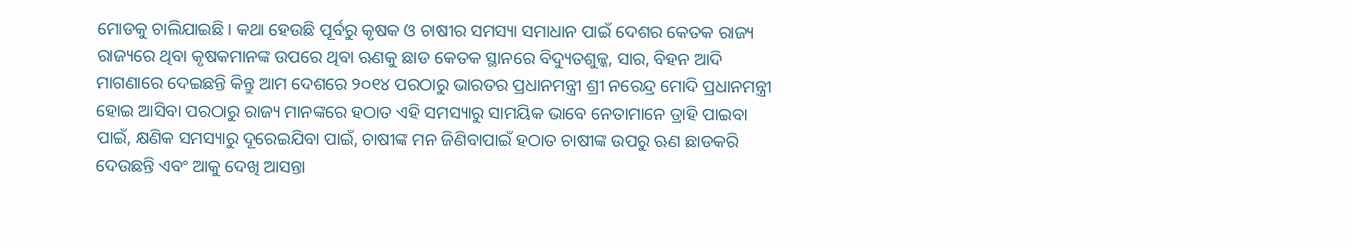ମୋଡକୁ ଚାଲିଯାଇଛି। କଥା ହେଉଛି ପୂର୍ବରୁ କୃଷକ ଓ ଚାଷୀର ସମସ୍ୟା ସମାଧାନ ପାଇଁ ଦେଶର କେତକ ରାଜ୍ୟ ରାଜ୍ୟରେ ଥିବା କୃଷକମାନଙ୍କ ଉପରେ ଥିବା ଋଣକୁ ଛାଡ କେତକ ସ୍ଥାନରେ ବିଦ୍ୟୁତଶୁଳ୍କ, ସାର, ବିହନ ଆଦି ମାଗଣାରେ ଦେଇଛନ୍ତି କିନ୍ତୁ ଆମ ଦେଶରେ ୨୦୧୪ ପରଠାରୁ ଭାରତର ପ୍ରଧାନମନ୍ତ୍ରୀ ଶ୍ରୀ ନରେନ୍ଦ୍ର ମୋଦି ପ୍ରଧାନମନ୍ତ୍ରୀ ହୋଇ ଆସିବା ପରଠାରୁ ରାଜ୍ୟ ମାନଙ୍କରେ ହଠାତ ଏହି ସମସ୍ୟାରୁ ସାମୟିକ ଭାବେ ନେତାମାନେ ତ୍ରାହି ପାଇବା ପାଇଁ, କ୍ଷଣିକ ସମସ୍ୟାରୁ ଦୂରେଇଯିବା ପାଇଁ, ଚାଷୀଙ୍କ ମନ ଜିଣିବାପାଇଁ ହଠାତ ଚାଷୀଙ୍କ ଉପରୁ ଋଣ ଛାଡକରି ଦେଉଛନ୍ତି ଏବଂ ଆକୁ ଦେଖି ଆସନ୍ତା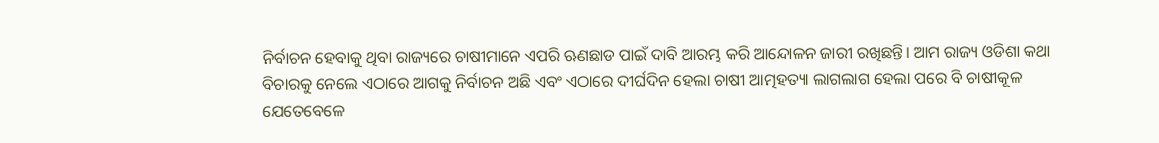ନିର୍ବାଚନ ହେବାକୁ ଥିବା ରାଜ୍ୟରେ ଚାଷୀମାନେ ଏପରି ଋଣଛାଡ ପାଇଁ ଦାବି ଆରମ୍ଭ କରି ଆନ୍ଦୋଳନ ଜାରୀ ରଖିଛନ୍ତି। ଆମ ରାଜ୍ୟ ଓଡିଶା କଥା ବିଚାରକୁ ନେଲେ ଏଠାରେ ଆଗକୁ ନିର୍ବାଚନ ଅଛି ଏବଂ ଏଠାରେ ଦୀର୍ଘଦିନ ହେଲା ଚାଷୀ ଆତ୍ମହତ୍ୟା ଲାଗଲାଗ ହେଲା ପରେ ବି ଚାଷୀକୂଳ ଯେତେବେଳେ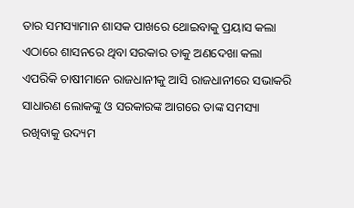ତାର ସମସ୍ୟାମାନ ଶାସକ ପାଖରେ ଥୋଇବାକୁ ପ୍ରୟାସ କଲା ଏଠାରେ ଶାସନରେ ଥିବା ସରକାର ତାକୁ ଅଣଦେଖା କଲା ଏପରିକି ଚାଷୀମାନେ ରାଜଧାନୀକୁ ଆସି ରାଜଧାନୀରେ ସଭାକରି ସାଧାରଣ ଲୋକଙ୍କୁ ଓ ସରକାରଙ୍କ ଆଗରେ ତାଙ୍କ ସମସ୍ୟା ରଖିବାକୁ ଉଦ୍ୟମ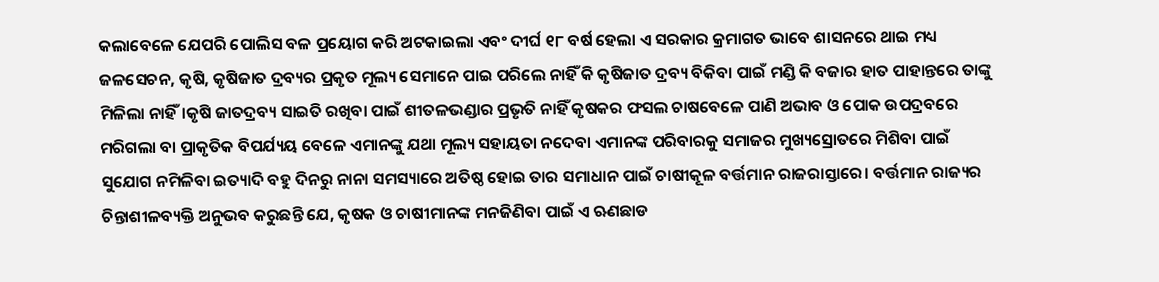କଲାବେଳେ ଯେପରି ପୋଲିସ ବଳ ପ୍ରୟୋଗ କରି ଅଟକାଇଲା ଏବଂ ଦୀର୍ଘ ୧୮ ବର୍ଷ ହେଲା ଏ ସରକାର କ୍ରମାଗତ ଭାବେ ଶାସନରେ ଥାଇ ମଧ୍ୟ ଜଳସେଚନ, କୃଷି, କୃଷିଜାତ ଦ୍ରବ୍ୟର ପ୍ରକୃତ ମୂଲ୍ୟ ସେମାନେ ପାଇ ପରିଲେ ନାହିଁ କି କୃଷିଜାତ ଦ୍ରବ୍ୟ ବିକିବା ପାଇଁ ମଣ୍ଡି କି ବଜାର ହାତ ପାହାନ୍ତରେ ତାଙ୍କୁ ମିଳିଲା ନାହିଁ।କୃଷି ଜାତଦ୍ରବ୍ୟ ସାଇତି ରଖିବା ପାଇଁ ଶୀତଳଭଣ୍ଡାର ପ୍ରଭୃତି ନାହିଁ କୃଷକର ଫସଲ ଚାଷବେଳେ ପାଣି ଅଭାବ ଓ ପୋକ ଉପଦ୍ରବରେ ମରିଗଲା ବା ପ୍ରାକୃତିକ ବିପର୍ଯ୍ୟୟ ବେଳେ ଏମାନଙ୍କୁ ଯଥା ମୂଲ୍ୟ ସହାୟତା ନଦେବା ଏମାନଙ୍କ ପରିବାରକୁ ସମାଜର ମୁଖ୍ୟସ୍ରୋତରେ ମିଶିବା ପାଇଁ ସୁଯୋଗ ନମିଳିବା ଇତ୍ୟାଦି ବହୁ ଦିନରୁ ନାନା ସମସ୍ୟାରେ ଅତିଷ୍ଠ ହୋଇ ତାର ସମାଧାନ ପାଇଁ ଚାଷୀକୂଳ ବର୍ତ୍ତମାନ ରାଜରାସ୍ତାରେ। ବର୍ତ୍ତମାନ ରାଜ୍ୟର ଚିନ୍ତାଶୀଳବ୍ୟକ୍ତି ଅନୁଭବ କରୁଛନ୍ତି ଯେ, କୃଷକ ଓ ଚାଷୀମାନଙ୍କ ମନଜିଣିବା ପାଇଁ ଏ ଋଣଛାଡ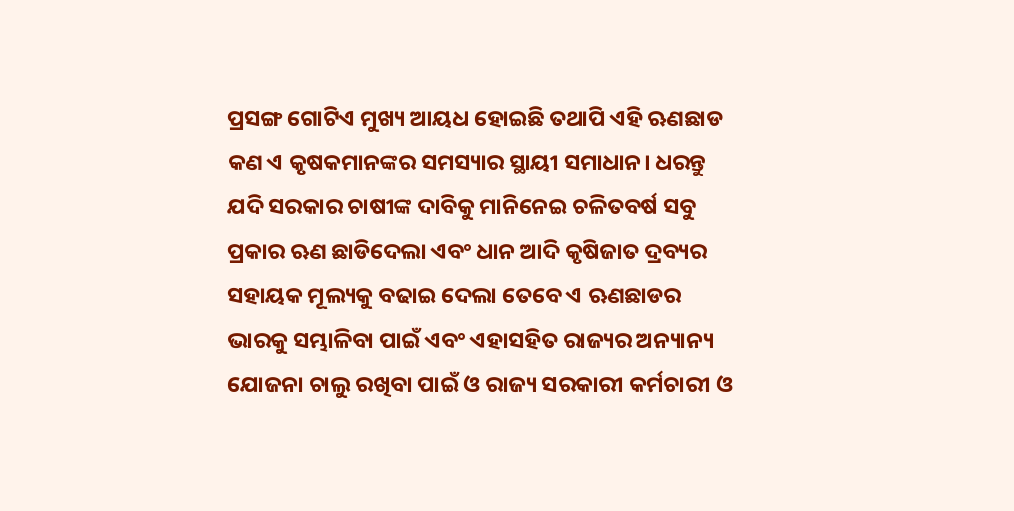ପ୍ରସଙ୍ଗ ଗୋଟିଏ ମୁଖ୍ୟ ଆୟଧ ହୋଇଛି ତଥାପି ଏହି ଋଣଛାଡ କଣ ଏ କୃଷକମାନଙ୍କର ସମସ୍ୟାର ସ୍ଥାୟୀ ସମାଧାନ। ଧରନ୍ତୁ ଯଦି ସରକାର ଚାଷୀଙ୍କ ଦାବିକୁ ମାନିନେଇ ଚଳିତବର୍ଷ ସବୁ ପ୍ରକାର ଋଣ ଛାଡିଦେଲା ଏବଂ ଧାନ ଆଦି କୃଷିଜାତ ଦ୍ରବ୍ୟର ସହାୟକ ମୂଲ୍ୟକୁ ବଢାଇ ଦେଲା ତେବେ ଏ ଋଣଛାଡର ଭାରକୁ ସମ୍ଭାଳିବା ପାଇଁ ଏବଂ ଏହାସହିତ ରାଜ୍ୟର ଅନ୍ୟାନ୍ୟ ଯୋଜନା ଚାଲୁ ରଖିବା ପାଇଁ ଓ ରାଜ୍ୟ ସରକାରୀ କର୍ମଚାରୀ ଓ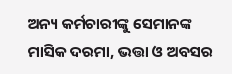ଅନ୍ୟ କର୍ମଚାରୀଙ୍କୁ ସେମାନଙ୍କ ମାସିକ ଦରମା, ଭତ୍ତା ଓ ଅବସର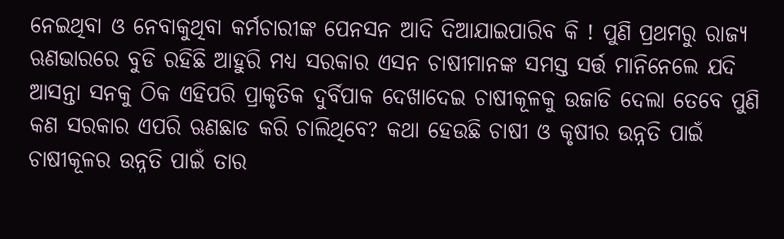ନେଇଥିବା ଓ ନେବାକୁଥିବା କର୍ମଚାରୀଙ୍କ ପେନସନ ଆଦି ଦିଆଯାଇପାରିବ କି ! ପୁଣି ପ୍ରଥମରୁ ରାଜ୍ୟ ଋଣଭାରରେ ବୁଡି ରହିଛି ଆହୁରି ମଧ୍ୟ ସରକାର ଏସନ ଚାଷୀମାନଙ୍କ ସମସ୍ତ ସର୍ତ୍ତ ମାନିନେଲେ ଯଦି ଆସନ୍ତା ସନକୁ ଠିକ ଏହିପରି ପ୍ରାକୃତିକ ଦୁର୍ବିପାକ ଦେଖାଦେଇ ଚାଷୀକୂଳକୁ ଉଜାଡି ଦେଲା ତେବେ ପୁଣି କଣ ସରକାର ଏପରି ଋଣଛାଡ କରି ଚାଲିଥିବେ? କଥା ହେଉଛି ଚାଷୀ ଓ କୃଷୀର ଉନ୍ନତି ପାଇଁ ଚାଷୀକୂଳର ଉନ୍ନତି ପାଇଁ ତାର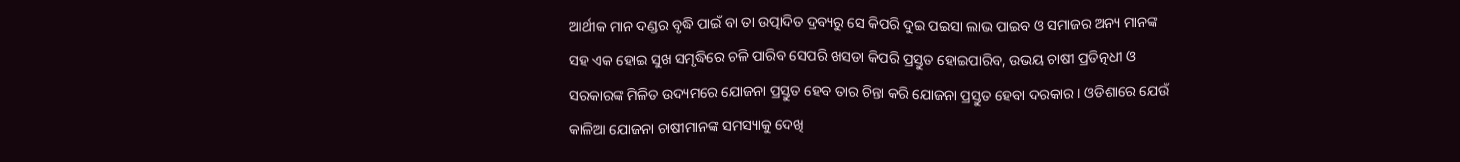ଆର୍ଥୀକ ମାନ ଦଣ୍ଡର ବୃଦ୍ଧି ପାଇଁ ବା ତା ଉତ୍ପାଦିତ ଦ୍ରବ୍ୟରୁ ସେ କିପରି ଦୁଇ ପଇସା ଲାଭ ପାଇବ ଓ ସମାଜର ଅନ୍ୟ ମାନଙ୍କ ସହ ଏକ ହୋଇ ସୁଖ ସମୃଦ୍ଧିରେ ଚଳି ପାରିବ ସେପରି ଖସଡା କିପରି ପ୍ରସ୍ତୁତ ହୋଇପାରିବ, ଉଭୟ ଚାଷୀ ପ୍ରତିତ୍ନଧୀ ଓ ସରକାରଙ୍କ ମିଳିତ ଉଦ୍ୟମରେ ଯୋଜନା ପ୍ରସ୍ତୁତ ହେବ ତାର ଚିନ୍ତା କରି ଯୋଜନା ପ୍ରସ୍ତୁତ ହେବା ଦରକାର। ଓଡିଶାରେ ଯେଉଁ କାଳିଆ ଯୋଜନା ଚାଷୀମାନଙ୍କ ସମସ୍ୟାକୁ ଦେଖି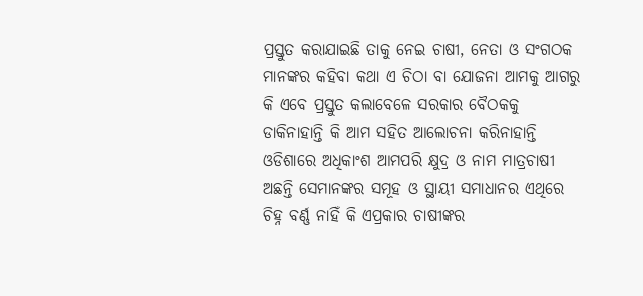ପ୍ରସ୍ତୁତ କରାଯାଇଛି ତାକୁ ନେଇ ଚାଷୀ, ନେତା ଓ ସଂଗଠକ ମାନଙ୍କର କହିବା କଥା ଏ ଚିଠା ବା ଯୋଜନା ଆମକୁ ଆଗରୁ କି ଏବେ ପ୍ରସ୍ତୁତ କଲାବେଳେ ସରକାର ବୈଠକକୁ ଡାକିନାହାନ୍ତି କି ଆମ ସହିତ ଆଲୋଚନା କରିନାହାନ୍ତି ଓଡିଶାରେ ଅଧିକାଂଶ ଆମପରି କ୍ଷୁଦ୍ର ଓ ନାମ ମାତ୍ରଚାଷୀ ଅଛନ୍ତି ସେମାନଙ୍କର ସମୂହ ଓ ସ୍ଥାୟୀ ସମାଧାନର ଏଥିରେ ଚିହ୍ନ ବର୍ଣ୍ଣ ନାହିଁ କି ଏପ୍ରକାର ଚାଷୀଙ୍କର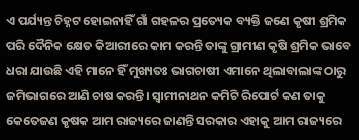ଏ ପର୍ଯ୍ୟନ୍ତ ଚିହ୍ନଟ ହୋଇନାହିଁ ଗାଁ ଗହଳର ପ୍ରତ୍ୟେକ ବ୍ୟକ୍ତି ଜଣେ କୃଷୀ ଶ୍ରମିକ ପରି ଦୈନିକ କ୍ଷେତ କିଆରୀରେ କାମ କରନ୍ତି ତାଙ୍କୁ ଗ୍ରାମୀଣ କୃଷି ଶ୍ରମିକ ଭାବେ ଧରା ଯାଉଛି ଏହି ମାନେ ହିଁ ମୁଖ୍ୟତଃ ଭାଗଚାଷୀ ଏମାନେ ଥିଲାବାଲାଙ୍କ ଠାରୁ ଜମିଭାଗରେ ଆଣି ଚାଷ କରନ୍ତି। ସ୍ୱାମୀନାଥନ କମିଟି ରିପୋର୍ଟ କଣ ତାକୁ କେତେଜଣ କୃଷକ ଆମ ରାଜ୍ୟରେ ଜାଣନ୍ତି ସରକାର ଏହାକୁ ଆମ ରାଜ୍ୟରେ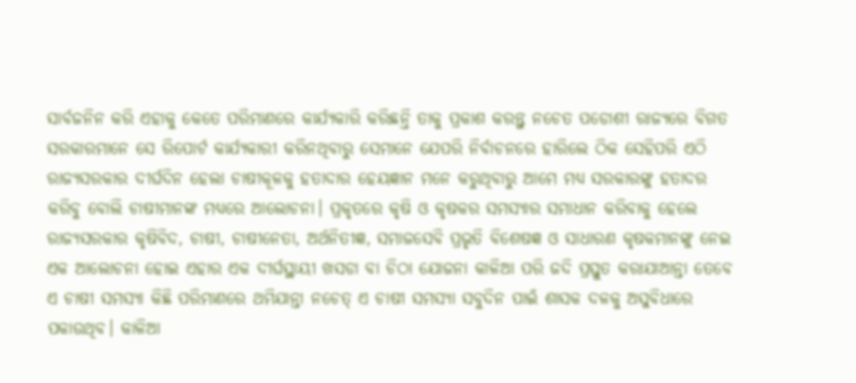ସାର୍ବଜନିନ କରି ଏହାକୁ କେତେ ପରିମାଣରେ କାର୍ଯ୍ୟକାରି କରିଛନ୍ତି ତାକୁ ପ୍ରକାଶ କରନ୍ତୁ ନଚେତ ପଡୋଶୀ ରାଜ୍ୟରେ ବିଗତ ସରକାରମାନେ ସେ ରିପୋର୍ଟ କାର୍ଯ୍ୟକାରୀ କରିନଥିବାରୁ ସେମାନେ ଯେପରି ନିର୍ବାଚନରେ ହାରିଲେ ଠିକ ସେହିପରି ଏଠି ରାଜ୍ୟସରକାର ଦୀର୍ଘଦିନ ହେଲା ଚାଷୀକୂଳକୁ ହତାଦାର ହେୟଜ୍ଞାନ ମନେ କରୁଥିବାରୁ ଆମେ ମଧ୍ୟ ସରକାରଙ୍କୁ ହତାଦର କରିବୁ ବୋଲି ଚାଷୀମାନଙ୍କ ମଧ୍ୟରେ ଆଲୋଚନା। ପ୍ରକୃତରେ କୃଷି ଓ କୃଷକର ସମସ୍ୟାର ସମାଧାନ କରିବାକୁ ହେଲେ ରାଜ୍ୟସରକାର କୃଷିବିଦ, ଚାଷୀ, ଚାଷୀନେତା, ଅର୍ଥନିତୀଜ୍ଞ, ସମାଜସେବି ପ୍ରଭୃତି ବିଶେଷଜ୍ଞ ଓ ସାଧାରଣ କୃଷକମାନଙ୍କୁ ନେଇ ଏକ ଆଲୋଚନା ହୋଇ ଏହାର ଏକ ଦୀର୍ଘସ୍ଥାୟୀ ଖସଡା ବା ଚିଠା ଯୋଜନା କାଳିଆ ପରି ଜଦି ପ୍ରସ୍ତୁତ କରାଯାଆନ୍ତା ତେବେ ଏ ଚାଷୀ ସମସ୍ୟା କିଛି ପରିମାଣରେ ଥମିଯାନ୍ତା ନଚେତ୍ ଏ ଚାଷୀ ସମସ୍ୟା ସବୁଦିନ ପାଇଁ ଶାସକ ଦଳକୁ ଅସୁବିଧାରେ ପକାଉଥିବ। କାଳିଆ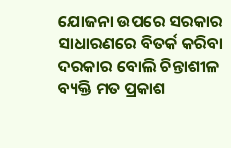ଯୋଜନା ଉପରେ ସରକାର ସାଧାରଣରେ ବିତର୍କ କରିବା ଦରକାର ବୋଲି ଚିନ୍ତାଶୀଳ ବ୍ୟକ୍ତି ମତ ପ୍ରକାଶ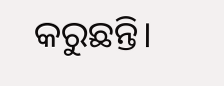କରୁଛନ୍ତି।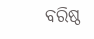ବରିଷ୍ଠ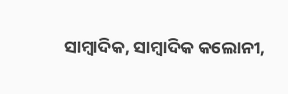ସାମ୍ବାଦିକ, ସାମ୍ବାଦିକ କଲୋନୀ,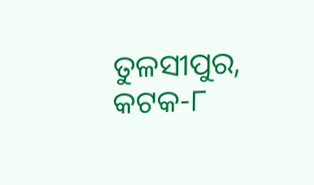ତୁଳସୀପୁର, କଟକ-୮